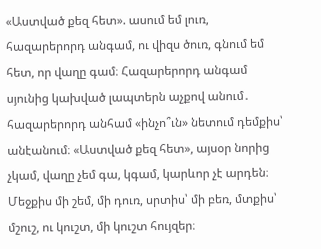«Աստված քեզ հետ». ասում եմ լուռ, հազարերորդ անգամ, ու վիզս ծուռ, գնում եմ հետ, որ վաղը գամ։ Հազարերորդ անգամ սյունից կախված լապտերն աչքով անում․ հազարերորդ անհամ «ինչո՞ւն» նետում դեմքիս՝ անէանում։ «Աստված քեզ հետ», այսօր նորից չկամ, վաղը չեմ գա, կգամ, կարևոր չէ արդեն։ Մեջքիս մի շեմ, մի դուռ, սրտիս՝ մի բեռ, մտքիս՝ մշուշ, ու կուշտ, մի կուշտ հույզեր։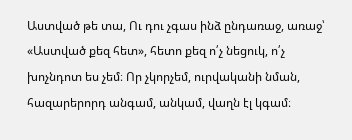Աստված թե տա, Ու դու չգաս ինձ ընդառաջ, առաջ՝ «Աստված քեզ հետ», հետո քեզ ո՛չ նեցուկ, ո՛չ խոչնդոտ ես չեմ։ Որ չկորչեմ, ուրվականի նման, հազարերորդ անգամ, անկամ, վաղն էլ կգամ։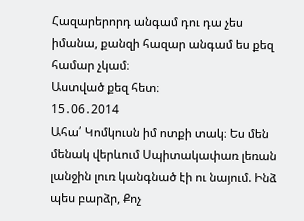Հազարերորդ անգամ դու դա չես իմանա, քանզի հազար անգամ ես քեզ համար չկամ։
Աստված քեզ հետ։
15․06․2014
Ահա՛ Կոմկուսն իմ ոտքի տակ։ Ես մեն մենակ վերևում Սպիտակափառ լեռան լանջին լուռ կանգնած էի ու նայում. Ինձ պես բարձր, Քոչ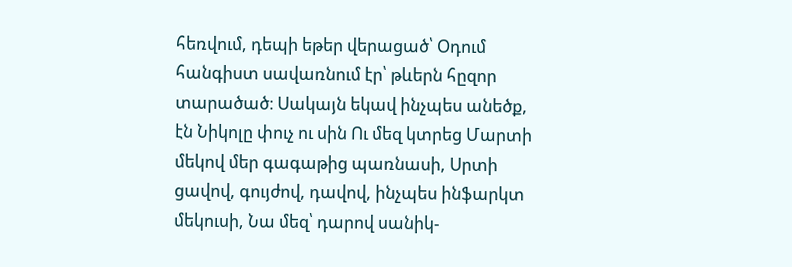հեռվում, դեպի եթեր վերացած՝ Օդում հանգիստ սավառնում էր՝ թևերն հըզոր տարածած։ Սակայն եկավ ինչպես անեծք, էն Նիկոլը փուչ ու սին Ու մեզ կտրեց Մարտի մեկով մեր գագաթից պառնասի, Սրտի ցավով, գույժով, դավով, ինչպես ինֆարկտ մեկուսի, Նա մեզ՝ դարով սանիկ-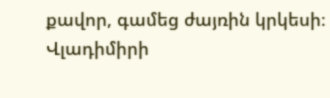քավոր, գամեց ժայռին կրկեսի։
Վլադիմիրի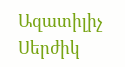Ազատիլիչ Սերժիկ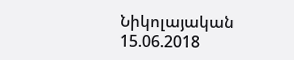Նիկոլայական
15.06.2018